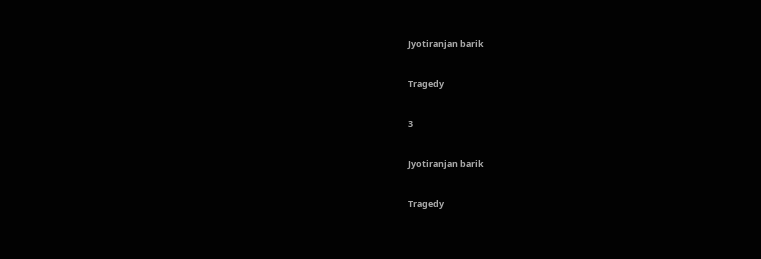Jyotiranjan barik

Tragedy

3

Jyotiranjan barik

Tragedy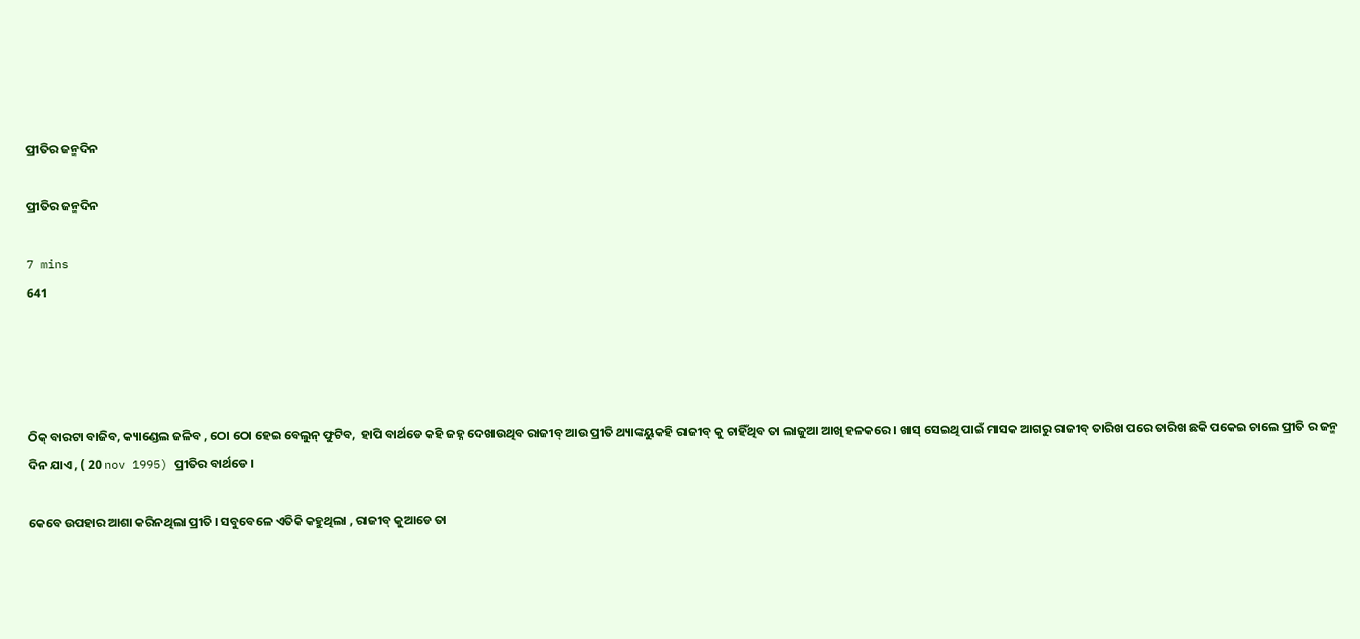ପ୍ରୀତିର ଜନ୍ମଦିନ

ପ୍ରୀତିର ଜନ୍ମଦିନ

7 mins
641




ଠିକ୍ ବାରଟା ବାଜିବ, କ୍ୟାଣ୍ଡେଲ ଜଳିବ , ଠୋ ଠୋ ହେଇ ବେଲୁନ୍ ଫୁଟିବ,  ହାପି ବାର୍ଥଡେ କହି ଜହ୍ନ ଦେଖାଉଥିବ ରାଜୀବ୍ ଆଉ ପ୍ରୀତି ଥ୍ୟାଙ୍କୟୁକହି ରାଜୀବ୍ କୁ ଚାହିଁଥିବ ତା ଲାଜୁଆ ଆଖି ହଳକରେ । ଖାସ୍ ସେଇଥି ପାଇଁ ମାସକ ଆଗରୁ ରାଜୀବ୍ ତାରିଖ ପରେ ତାରିଖ ଛକି ପକେଇ ଚାଲେ ପ୍ରୀତି ର ଜନ୍ମ ଦିନ ଯାଏ , ( 20 nov 1995) ପ୍ରୀତିର ବାର୍ଥଡେ ।

କେବେ ଉପହାର ଆଶା କରିନଥିଲା ପ୍ରୀତି । ସବୁବେଳେ ଏତିକି କହୁଥିଲା , ରାଜୀବ୍ କୁଆଡେ ତା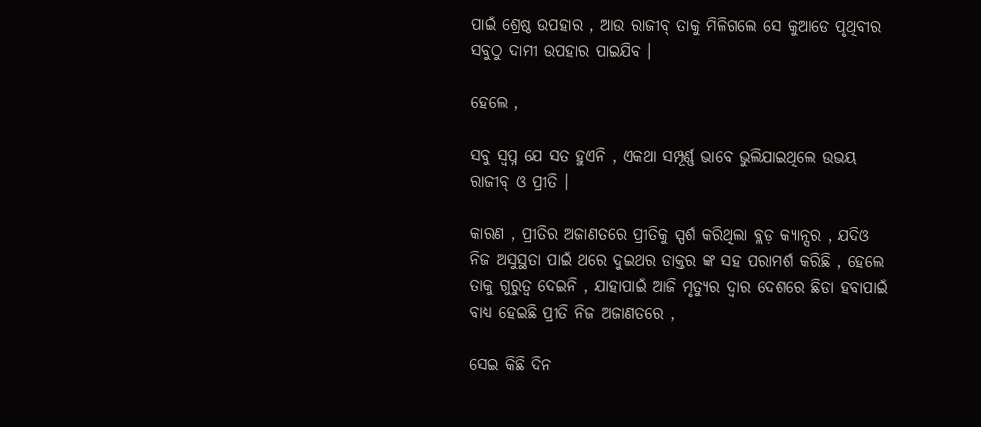ପାଇଁ ଶ୍ରେଷ୍ଠ ଉପହାର , ଆଉ ରାଜୀବ୍ ତାକୁ ମିଳିଗଲେ ସେ କୁଆଡେ ପୃଥିବୀର ସବୁଠୁ ଦାମୀ ଉପହାର ପାଇଯିବ ।

ହେଲେ ,

ସବୁ ସ୍ୱପ୍ନ ଯେ ସତ ହୁଏନି , ଏକଥା ସମ୍ପୂର୍ଣ୍ଣ ଭାବେ ଭୁଲିଯାଇଥିଲେ ଉଭୟ ରାଜୀବ୍ ଓ ପ୍ରୀତି ।

କାରଣ , ପ୍ରୀତିର ଅଜାଣତରେ ପ୍ରୀତିକୁ ସ୍ପର୍ଶ କରିଥିଲା ବ୍ଲଡ଼ କ୍ୟାନ୍ସର , ଯଦିଓ ନିଜ ଅସୁସ୍ଥତା ପାଇଁ ଥରେ ଦୁଇଥର ଡାକ୍ତର ଙ୍କ ସହ ପରାମର୍ଶ କରିଛି , ହେଲେ ତାକୁ ଗୁରୁତ୍ୱ ଦେଇନି , ଯାହାପାଇଁ ଆଜି ମୃତ୍ୟୁର ଦ୍ୱାର ଦେଶରେ ଛିଡା ହବାପାଇଁ ବାଧ୍ୟ ହେଇଛି ପ୍ରୀତି ନିଜ ଅଜାଣତରେ ,

ସେଇ କିଛି ଦିନ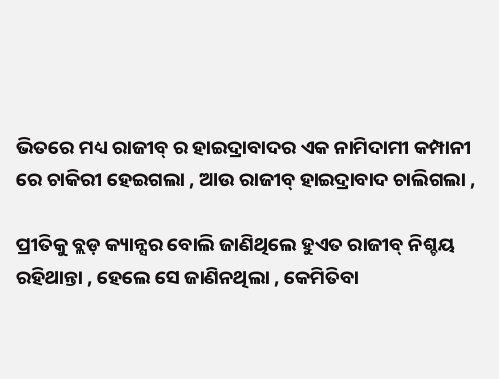ଭିତରେ ମଧ୍ୟ ରାଜୀବ୍ ର ହାଇଦ୍ରାବାଦର ଏକ ନାମିଦାମୀ କମ୍ପାନୀ ରେ ଚାକିରୀ ହେଇଗଲା , ଆଉ ରାଜୀବ୍ ହାଇଦ୍ରାବାଦ ଚାଲିଗଲା ,

ପ୍ରୀତିକୁ ବ୍ଲଡ଼ କ୍ୟାନ୍ସର ବୋଲି ଜାଣିଥିଲେ ହୁଏତ ରାଜୀବ୍ ନିଶ୍ଚୟ ରହିଥାନ୍ତା , ହେଲେ ସେ ଜାଣିନଥିଲା , କେମିତିବା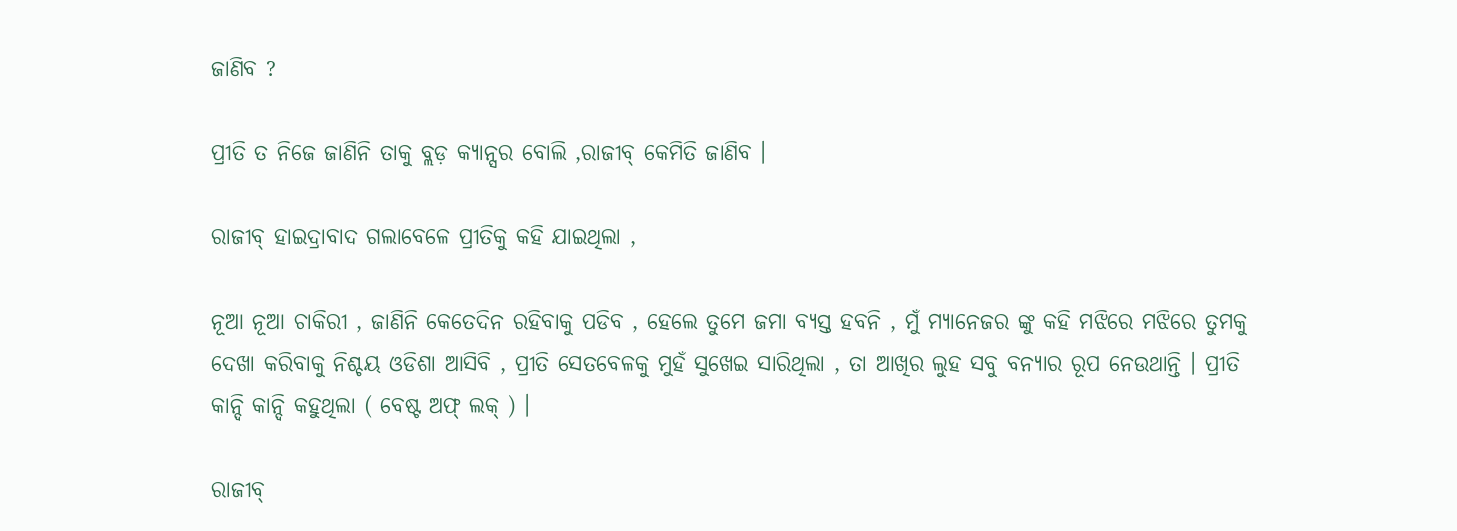ଜାଣିବ ?

ପ୍ରୀତି ତ ନିଜେ ଜାଣିନି ତାକୁ ବ୍ଲଡ଼ କ୍ୟାନ୍ସର ବୋଲି ,ରାଜୀବ୍ କେମିତି ଜାଣିବ ।

ରାଜୀବ୍ ହାଇଦ୍ରାବାଦ ଗଲାବେଳେ ପ୍ରୀତିକୁ କହି ଯାଇଥିଲା ,

ନୂଆ ନୂଆ ଚାକିରୀ , ଜାଣିନି କେତେଦିନ ରହିବାକୁ ପଡିବ , ହେଲେ ତୁମେ ଜମା ବ୍ୟସ୍ତ ହବନି , ମୁଁ ମ୍ୟାନେଜର ଙ୍କୁ କହି ମଝିରେ ମଝିରେ ତୁମକୁ ଦେଖା କରିବାକୁ ନିଶ୍ଚୟ ଓଡିଶା ଆସିବି , ପ୍ରୀତି ସେତବେଳକୁ ମୁହଁ ସୁଖେଇ ସାରିଥିଲା , ତା ଆଖିର ଲୁହ ସବୁ ବନ୍ୟାର ରୂପ ନେଉଥାନ୍ତି । ପ୍ରୀତି କାନ୍ଦି କାନ୍ଦି କହୁଥିଲା ( ବେଷ୍ଟ ଅଫ୍ ଲକ୍ ) ।

ରାଜୀବ୍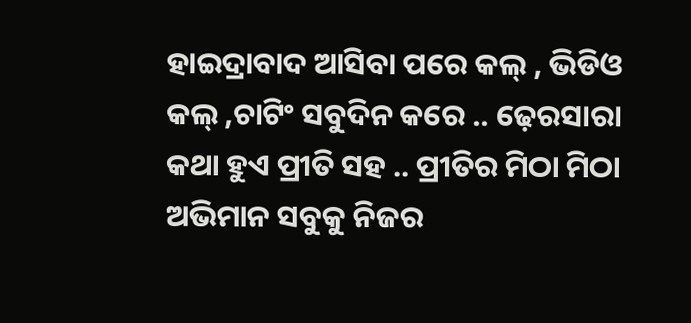ହାଇଦ୍ରାବାଦ ଆସିବା ପରେ କଲ୍ , ଭିଡିଓ କଲ୍ ,ଚାଟିଂ ସବୁଦିନ କରେ .. ଢ଼େରସାରା କଥା ହୁଏ ପ୍ରୀତି ସହ .. ପ୍ରୀତିର ମିଠା ମିଠା ଅଭିମାନ ସବୁକୁ ନିଜର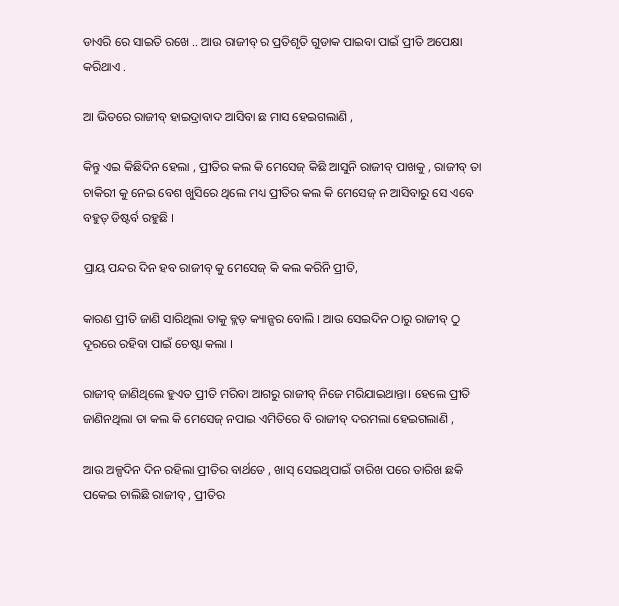ଡାଏରି ରେ ସାଇତି ରଖେ .. ଆଉ ରାଜୀବ୍ ର ପ୍ରତିଶୃତି ଗୁଡାକ ପାଇବା ପାଇଁ ପ୍ରୀତି ଅପେକ୍ଷା କରିଥାଏ .

ଆ ଭିତରେ ରାଜୀବ୍ ହାଇଦ୍ରାବାଦ ଆସିବା ଛ ମାସ ହେଇଗଲାଣି ,

କିନ୍ତୁ ଏଇ କିଛିଦିନ ହେଲା , ପ୍ରୀତିର କଲ କି ମେସେଜ୍ କିଛି ଆସୁନି ରାଜୀବ୍ ପାଖକୁ , ରାଜୀବ୍ ତା ଚାକିରୀ କୁ ନେଇ ବେଶ ଖୁସିରେ ଥିଲେ ମଧ୍ୟ ପ୍ରୀତିର କଲ କି ମେସେଜ୍ ନ ଆସିବାରୁ ସେ ଏବେ ବହୁତ୍ ଡିଷ୍ଟର୍ବ ରହୁଛି ।

ପ୍ରାୟ ପନ୍ଦର ଦିନ ହବ ରାଜୀବ୍ କୁ ମେସେଜ୍ କି କଲ କରିନି ପ୍ରୀତି,

କାରଣ ପ୍ରୀତି ଜାଣି ସାରିଥିଲା ତାକୁ ବ୍ଲଡ଼ କ୍ୟାନ୍ସର ବୋଲି । ଆଉ ସେଇଦିନ ଠାରୁ ରାଜୀବ୍ ଠୁ ଦୂରରେ ରହିବା ପାଇଁ ଚେଷ୍ଟା କଲା ।

ରାଜୀବ୍ ଜାଣିଥିଲେ ହୁଏତ ପ୍ରୀତି ମରିବା ଆଗରୁ ରାଜୀବ୍ ନିଜେ ମରିଯାଇଥାନ୍ତା। ହେଲେ ପ୍ରୀତି ଜାଣିନଥିଲା ତା କଲ କି ମେସେଜ୍ ନପାଇ ଏମିତିରେ ବି ରାଜୀବ୍ ଦରମଲା ହେଇଗଲାଣି ,

ଆଉ ଅଳ୍ପଦିନ ଦିନ ରହିଲା ପ୍ରୀତିର ବାର୍ଥଡେ , ଖାସ୍ ସେଇଥିପାଇଁ ତାରିଖ ପରେ ତାରିଖ ଛକି ପକେଇ ଚାଲିଛି ରାଜୀବ୍ , ପ୍ରୀତିର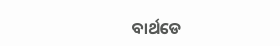ବାର୍ଥଡେ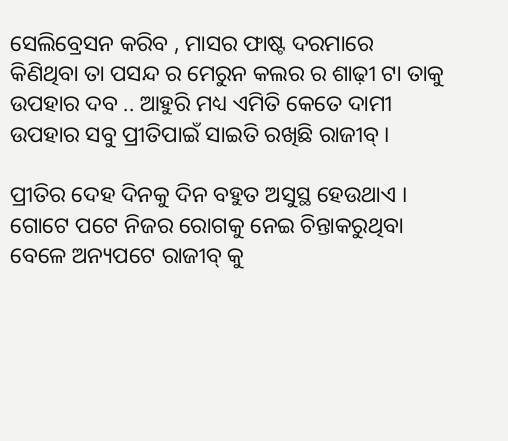ସେଲିବ୍ରେସନ କରିବ , ମାସର ଫାଷ୍ଟ ଦରମାରେ କିଣିଥିବା ତା ପସନ୍ଦ ର ମେରୁନ କଲର ର ଶାଢ଼ୀ ଟା ତାକୁ ଉପହାର ଦବ .. ଆହୁରି ମଧ୍ୟ ଏମିତି କେତେ ଦାମୀ ଉପହାର ସବୁ ପ୍ରୀତିପାଇଁ ସାଇତି ରଖିଛି ରାଜୀବ୍ ।

ପ୍ରୀତିର ଦେହ ଦିନକୁ ଦିନ ବହୁତ ଅସୁସ୍ଥ ହେଉଥାଏ । ଗୋଟେ ପଟେ ନିଜର ରୋଗକୁ ନେଇ ଚିନ୍ତାକରୁଥିବା ବେଳେ ଅନ୍ୟପଟେ ରାଜୀବ୍ କୁ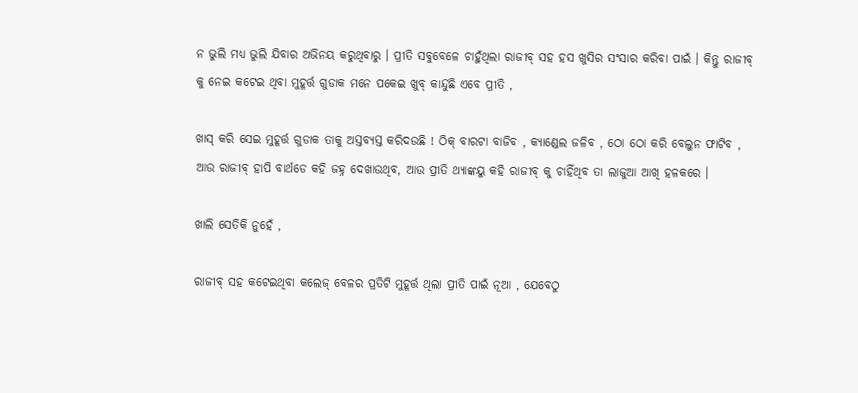ନ ଭୁଲି ମଧ୍ୟ ଭୁଲି ଯିବାର ଅଭିନୟ କରୁଥିବାରୁ । ପ୍ରୀତି ସବୁବେଳେ ଚାହୁଁଥିଲା ରାଜୀବ୍ ସହ ହସ ଖୁସିର ସଂସାର କରିବା ପାଇଁ । କିନ୍ତୁ ରାଜୀବ୍ କୁ ନେଇ କଟେଇ ଥିବା ମୁହୂର୍ତ୍ତ ଗୁଡାକ ମନେ ପକେଇ ଖୁବ୍ କାନ୍ଦୁଛି ଏବେ ପ୍ରୀତି ,

ଖାସ୍ କରି ସେଇ ମୁହୂର୍ତ୍ତ ଗୁଡାକ ତାକୁ ଅସ୍ତବ୍ୟସ୍ତ କରିଦଉଛି ! ଠିକ୍ ବାରଟା ବାଜିବ , କ୍ୟାଣ୍ଡେଲ ଜଳିବ , ଠୋ ଠୋ କରି ବେଲୁନ ଫାଟିବ , ଆଉ ରାଜୀବ୍ ହାପି ବାର୍ଥଡେ କହି ଜହ୍ନ ଦେଖାଉଥିବ, ଆଉ ପ୍ରୀତି ଥ୍ୟାଙ୍କୟୁ କହି ରାଜୀବ୍ କୁ ଚାହିଁଥିବ ତା ଲାଜୁଆ ଆଖି ହଳକରେ ।

ଖାଲି ସେତିକି ନୁହେଁ ,

ରାଜୀବ୍ ସହ କଟେଇଥିବା କଲେଜ୍ ବେଳର ପ୍ରତିଟି ମୁହୂର୍ତ୍ତ ଥିଲା ପ୍ରୀତି ପାଇଁ ନୂଆ , ଯେବେଠୁ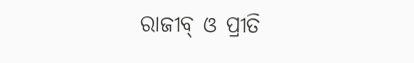ରାଜୀବ୍ ଓ ପ୍ରୀତି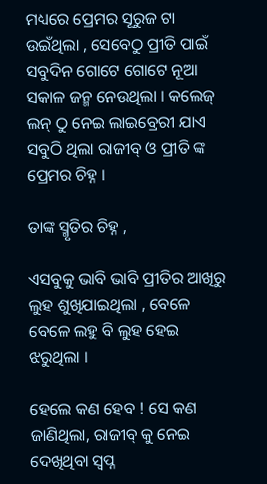ମଧ୍ୟରେ ପ୍ରେମର ସୂରୁଜ ଟା ଉଇଁଥିଲା , ସେବେଠୁ ପ୍ରୀତି ପାଇଁ ସବୁଦିନ ଗୋଟେ ଗୋଟେ ନୂଆ ସକାଳ ଜନ୍ମ ନେଉଥିଲା । କଲେଜ୍ ଲନ୍ ଠୁ ନେଇ ଲାଇବ୍ରେରୀ ଯାଏ ସବୁଠି ଥିଲା ରାଜୀବ୍ ଓ ପ୍ରୀତି ଙ୍କ ପ୍ରେମର ଚିହ୍ନ ।

ତାଙ୍କ ସ୍ମୃତିର ଚିହ୍ନ ,

ଏସବୁକୁ ଭାବି ଭାବି ପ୍ରୀତିର ଆଖିରୁ ଲୁହ ଶୁଖିଯାଇଥିଲା , ବେଳେ ବେଳେ ଲହୁ ବି ଲୁହ ହେଇ ଝରୁଥିଲା ।

ହେଲେ କଣ ହେବ ! ସେ କଣ ଜାଣିଥିଲା, ରାଜୀବ୍ କୁ ନେଇ ଦେଖିଥିବା ସ୍ୱପ୍ନ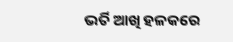ଭର୍ତି ଆଖି ହଳକରେ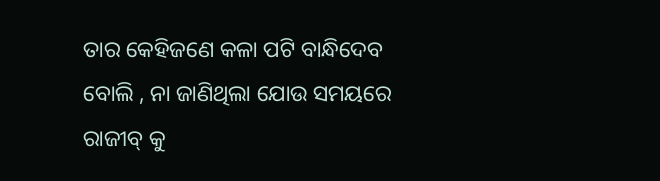ତାର କେହିଜଣେ କଳା ପଟି ବାନ୍ଧିଦେବ ବୋଲି , ନା ଜାଣିଥିଲା ଯୋଉ ସମୟରେ ରାଜୀବ୍ କୁ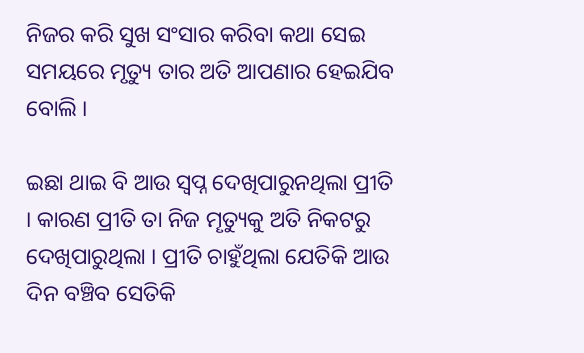ନିଜର କରି ସୁଖ ସଂସାର କରିବା କଥା ସେଇ ସମୟରେ ମୃତ୍ୟୁ ତାର ଅତି ଆପଣାର ହେଇଯିବ ବୋଲି ।

ଇଛା ଥାଇ ବି ଆଉ ସ୍ୱପ୍ନ ଦେଖିପାରୁନଥିଲା ପ୍ରୀତି । କାରଣ ପ୍ରୀତି ତା ନିଜ ମୄତ୍ୟୁକୁ ଅତି ନିକଟରୁ ଦେଖିପାରୁଥିଲା । ପ୍ରୀତି ଚାହୁଁଥିଲା ଯେତିକି ଆଉ ଦିନ ବଞ୍ଚିବ ସେତିକି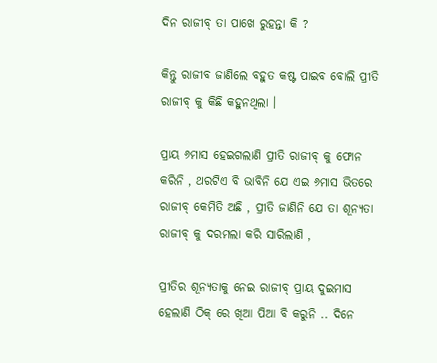ଦିନ ରାଜୀବ୍ ତା ପାଖେ ରୁହନ୍ତା କି ?

କିନ୍ତୁ ରାଜୀବ ଜାଣିଲେ ବହୁତ କଷ୍ଟ ପାଇବ ବୋଲି ପ୍ରୀତି ରାଜୀବ୍ କୁ କିଛି କହୁନଥିଲା ।

ପ୍ରାୟ ୬ମାସ ହେଇଗଲାଣି ପ୍ରୀତି ରାଜୀବ୍ କୁ ଫୋନ କରିନି , ଥରଟିଏ ବି ଭାବିନି ଯେ ଏଇ ୬ମାସ ଭିତରେ ରାଜୀବ୍ କେମିତି ଅଛି , ପ୍ରୀତି ଜାଣିନି ଯେ ତା ଶୂନ୍ୟତା ରାଜୀବ୍ କୁ ଦରମଲା କରି ସାରିଲାଣି ,

ପ୍ରୀତିର ଶୂନ୍ୟତାକୁ ନେଇ ରାଜୀବ୍ ପ୍ରାୟ ଦୁଇମାସ ହେଲାଣି ଠିକ୍ ରେ ଖିଆ ପିଆ ବି କରୁନି .. ଦିନେ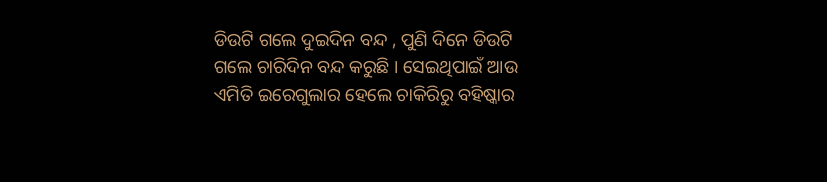ଡିଉଟି ଗଲେ ଦୁଇଦିନ ବନ୍ଦ , ପୁଣି ଦିନେ ଡିଉଟି ଗଲେ ଚାରିଦିନ ବନ୍ଦ କରୁଛି । ସେଇଥିପାଇଁ ଆଉ ଏମିତି ଇରେଗୁଲାର ହେଲେ ଚାକିରିରୁ ବହିଷ୍କାର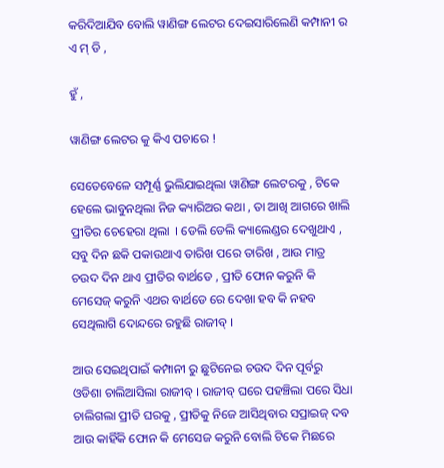କରିଦିଆଯିବ ବୋଲି ୱାଣିଙ୍ଗ ଲେଟର ଦେଇସାରିଲେଣି କମ୍ପାନୀ ର ଏ ମ୍ ଡି ,

ହୁଁ ,

ୱାଣିଙ୍ଗ ଲେଟର କୁ କିଏ ପଚାରେ !

ସେତେବେଳେ ସମ୍ପୂର୍ଣ୍ଣ ଭୁଲିଯାଇଥିଲା ୱାଣିଙ୍ଗ ଲେଟରକୁ , ଟିକେ ହେଲେ ଭାବୁନଥିଲା ନିଜ କ୍ୟାରିଅର କଥା , ତା ଆଖି ଆଗରେ ଖାଲି ପ୍ରୀତିର ଚେହେରା ଥିଲା  । ଡେଲି ଡେଲି କ୍ୟାଲେଣ୍ଡର ଦେଖୁଥାଏ , ସବୁ ଦିନ ଛକି ପକାଉଥାଏ ତାରିଖ ପରେ ତାରିଖ , ଆଉ ମାତ୍ର ଚଉଦ ଦିନ ଥାଏ ପ୍ରୀତିର ବାର୍ଥଡେ , ପ୍ରୀତି ଫୋନ କରୁନି କି ମେସେଜ୍ କରୁନି ଏଥର ବାର୍ଥଡେ ରେ ଦେଖା ହବ କି ନହବ ସେଥିଲାଗି ଦୋନ୍ଦରେ ରହୁଛି ରାଜୀବ୍ ।

ଆଉ ସେଇଥିପାଇଁ କମ୍ପାନୀ ରୁ ଛୁଟିନେଇ ଚଉଦ ଦିନ ପୂର୍ବରୁ ଓଡିଶା ଚାଲିଆସିଲା ରାଜୀବ୍ । ରାଜୀବ୍ ଘରେ ପହଞ୍ଚିଲା ପରେ ସିଧା ଚାଲିଗଲା ପ୍ରୀତି ଘରକୁ , ପ୍ରୀତିକୁ ନିଜେ ଆସିଥିବାର ସପ୍ରାଇଜ୍ ଦବ ଆଉ କାହିଁକି ଫୋନ କି ମେସେଜ କରୁନି ବୋଲି ଟିକେ ମିଛରେ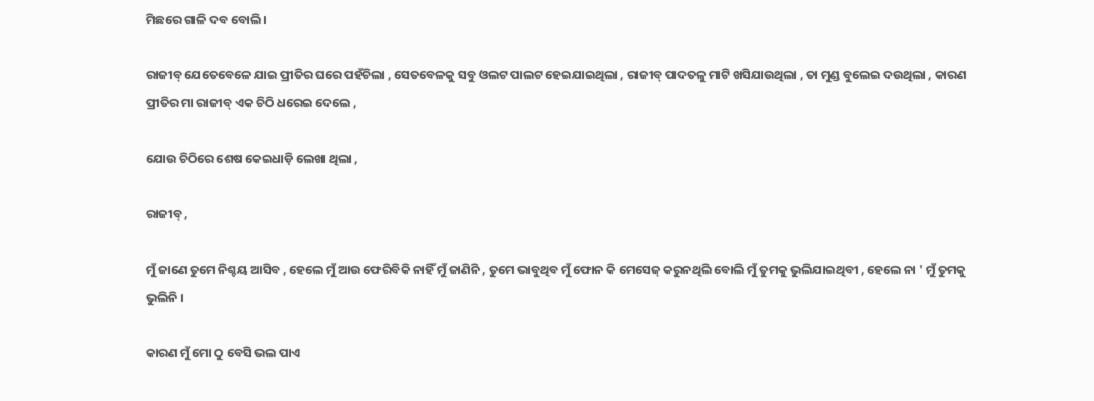ମିଛରେ ଗାଳି ଦବ ବୋଲି ।

ରାଜୀବ୍ ଯେତେବେଳେ ଯାଇ ପ୍ରୀତିର ଘରେ ପହଁଚିଲା , ସେତବେଳକୁ ସବୁ ଓଲଟ ପାଲଟ ହେଇଯାଇଥିଲା , ରାଜୀବ୍ ପାଦତଳୁ ମାଟି ଖସିଯାଉଥିଲା , ତା ମୁଣ୍ଡ ବୁଲେଇ ଦଉଥିଲା , କାରଣ ପ୍ରୀତିର ମା ରାଜୀବ୍ ଏକ ଚିଠି ଧରେଇ ଦେଲେ ,

ଯୋଉ ଚିଠିରେ ଶେଷ କେଇଧାଡ଼ି ଲେଖା ଥିଲା ,

ରାଜୀବ୍ ,

ମୁଁ ଜାଣେ ତୁମେ ନିଶ୍ଚୟ ଆସିବ , ହେଲେ ମୁଁ ଆଉ ଫେରିବିକି ନାହିଁ ମୁଁ ଜାଣିନି , ତୁମେ ଭାବୁଥିବ ମୁଁ ଫୋନ କି ମେସେଜ୍ କରୁନଥିଲି ବୋଲି ମୁଁ ତୁମକୁ ଭୁଲିଯାଇଥିବୀ , ହେଲେ ନା ' ମୁଁ ତୁମକୁ ଭୁଲିନି ।

କାରଣ ମୁଁ ମୋ ଠୁ ବେସି ଭଲ ପାଏ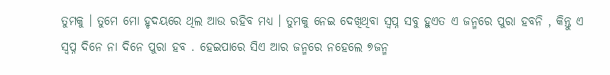ତୁମକୁ । ତୁମେ ମୋ ହୃଦୟରେ ଥିଲ ଆଉ ରହିବ ମଧ୍ୟ । ତୁମକୁ ନେଇ ଦେଖିଥିବା ସ୍ୱପ୍ନ ସବୁ ହୁଏତ ଏ ଜନ୍ମରେ ପୁରା ହବନି , କିନ୍ତୁ ଏ ସ୍ୱପ୍ନ ଦିନେ ନା ଦିନେ ପୁରା ହବ . ହେଇପାରେ ସିଏ ଆର ଜନ୍ମରେ ନହେଲେ ୭ଜନ୍ମ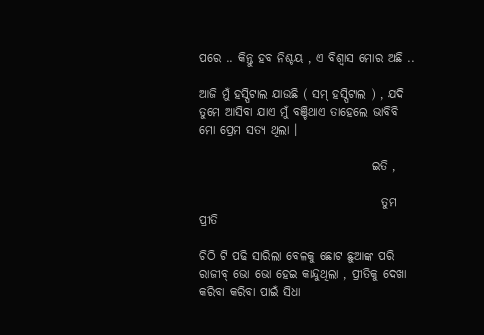ପରେ .. କିନ୍ତୁ ହବ ନିଶ୍ଚୟ , ଏ ବିଶ୍ୱାସ ମୋର ଅଛି ..

ଆଜି ମୁଁ ହସ୍ପିଟାଲ ଯାଉଛି ( ସମ୍ ହସ୍ପିଟାଲ ) , ଯଦି ତୁମେ ଆସିବା ଯାଏ ମୁଁ ବଞ୍ଚିଥାଏ ତାହେଲେ ଭାବିବି ମୋ ପ୍ରେମ ସତ୍ୟ ଥିଲା ।

                                    ଇତି ,

                                      ତୁମ ପ୍ରୀତି

ଚିଠି ଟି ପଢି ସାରିଲା ବେଳକୁ ଛୋଟ ଛୁଆଙ୍କ ପରି ରାଜୀବ୍ ଭୋ ଭୋ ହେଇ କାନ୍ଦୁଥିଲା , ପ୍ରୀତିକୁ ଦେଖା କରିବା କରିବା ପାଇଁ ସିଧା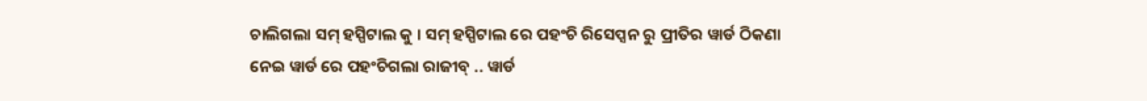ଚାଲିଗଲା ସମ୍ ହସ୍ପିଟାଲ କୁ । ସମ୍ ହସ୍ପିଟାଲ ରେ ପହଂଚି ରିସେପ୍ସନ ରୁ ପ୍ରୀତିର ୱାର୍ଡ ଠିକଣା ନେଇ ୱାର୍ଡ ରେ ପହଂଚିଗଲା ରାଜୀବ୍ .. ୱାର୍ଡ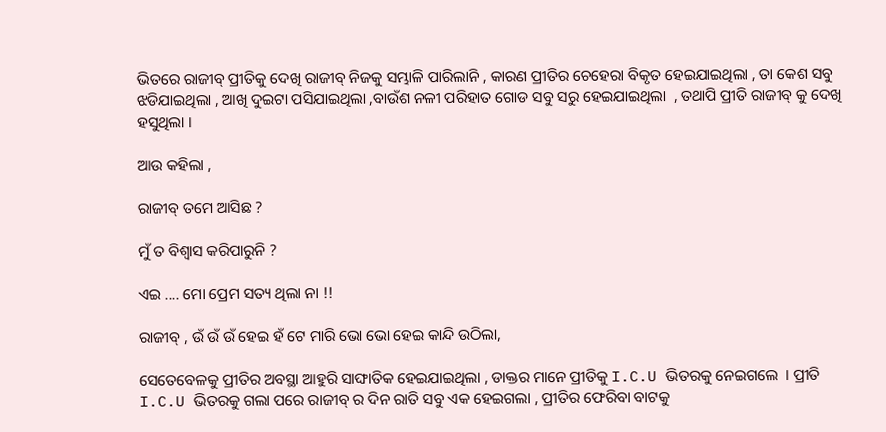ଭିତରେ ରାଜୀବ୍ ପ୍ରୀତିକୁ ଦେଖି ରାଜୀବ୍ ନିଜକୁ ସମ୍ଭାଳି ପାରିଲାନି , କାରଣ ପ୍ରୀତିର ଚେହେରା ବିକୃତ ହେଇଯାଇଥିଲା , ତା କେଶ ସବୁ ଝଡିଯାଇଥିଲା , ଆଖି ଦୁଇଟା ପସିଯାଇଥିଲା ,ବାଉଁଶ ନଳୀ ପରିହାତ ଗୋଡ ସବୁ ସରୁ ହେଇଯାଇଥିଲା  , ତଥାପି ପ୍ରୀତି ରାଜୀବ୍ କୁ ଦେଖି ହସୁଥିଲା ।

ଆଉ କହିଲା ,

ରାଜୀବ୍ ତମେ ଆସିଛ ?

ମୁଁ ତ ବିଶ୍ୱାସ କରିପାରୁନି ?

ଏଇ .... ମୋ ପ୍ରେମ ସତ୍ୟ ଥିଲା ନା !!

ରାଜୀବ୍ , ଉଁ ଉଁ ଉଁ ହେଇ ହଁ ଟେ ମାରି ଭୋ ଭୋ ହେଇ କାନ୍ଦି ଉଠିଲା,

ସେତେବେଳକୁ ପ୍ରୀତିର ଅବସ୍ଥା ଆହୁରି ସାଙ୍ଘାତିକ ହେଇଯାଇଥିଲା , ଡାକ୍ତର ମାନେ ପ୍ରୀତିକୁ I.C.U ଭିତରକୁ ନେଇଗଲେ  । ପ୍ରୀତି I.C.U ଭିତରକୁ ଗଲା ପରେ ରାଜୀବ୍ ର ଦିନ ରାତି ସବୁ ଏକ ହେଇଗଲା , ପ୍ରୀତିର ଫେରିବା ବାଟକୁ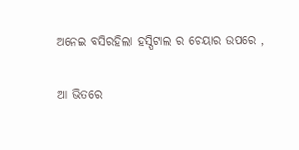ଅନେଇ ବସିରହିଲା ହସ୍ପିଟାଲ ର ଚେୟାର ଉପରେ ,

ଆ ଭିତରେ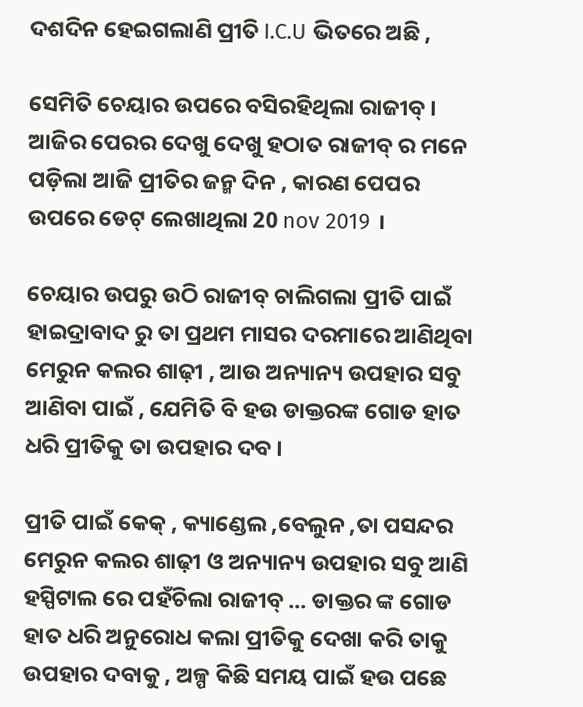ଦଶଦିନ ହେଇଗଲାଣି ପ୍ରୀତି I.C.U ଭିତରେ ଅଛି ,

ସେମିତି ଚେୟାର ଉପରେ ବସିରହିଥିଲା ରାଜୀବ୍ । ଆଜିର ପେରର ଦେଖୁ ଦେଖୁ ହଠାତ ରାଜୀବ୍ ର ମନେ ପଡ଼ିଲା ଆଜି ପ୍ରୀତିର ଜନ୍ମ ଦିନ , କାରଣ ପେପର ଉପରେ ଡେଟ୍ ଲେଖାଥିଲା 20 nov 2019 ।

ଚେୟାର ଉପରୁ ଉଠି ରାଜୀବ୍ ଚାଲିଗଲା ପ୍ରୀତି ପାଇଁ ହାଇଦ୍ରାବାଦ ରୁ ତା ପ୍ରଥମ ମାସର ଦରମାରେ ଆଣିଥିବା ମେରୁନ କଲର ଶାଢ଼ୀ , ଆଉ ଅନ୍ୟାନ୍ୟ ଉପହାର ସବୁ ଆଣିବା ପାଇଁ , ଯେମିତି ବି ହଉ ଡାକ୍ତରଙ୍କ ଗୋଡ ହାତ ଧରି ପ୍ରୀତିକୁ ତା ଉପହାର ଦବ ।

ପ୍ରୀତି ପାଇଁ କେକ୍ , କ୍ୟାଣ୍ଡେଲ ,ବେଲୁନ ,ତା ପସନ୍ଦର ମେରୁନ କଲର ଶାଢ଼ୀ ଓ ଅନ୍ୟାନ୍ୟ ଉପହାର ସବୁ ଆଣି ହସ୍ପିଟାଲ ରେ ପହଁଚିଲା ରାଜୀବ୍ ... ଡାକ୍ତର ଙ୍କ ଗୋଡ ହାତ ଧରି ଅନୁରୋଧ କଲା ପ୍ରୀତିକୁ ଦେଖା କରି ତାକୁ ଉପହାର ଦବାକୁ , ଅଳ୍ପ କିଛି ସମୟ ପାଇଁ ହଉ ପଛେ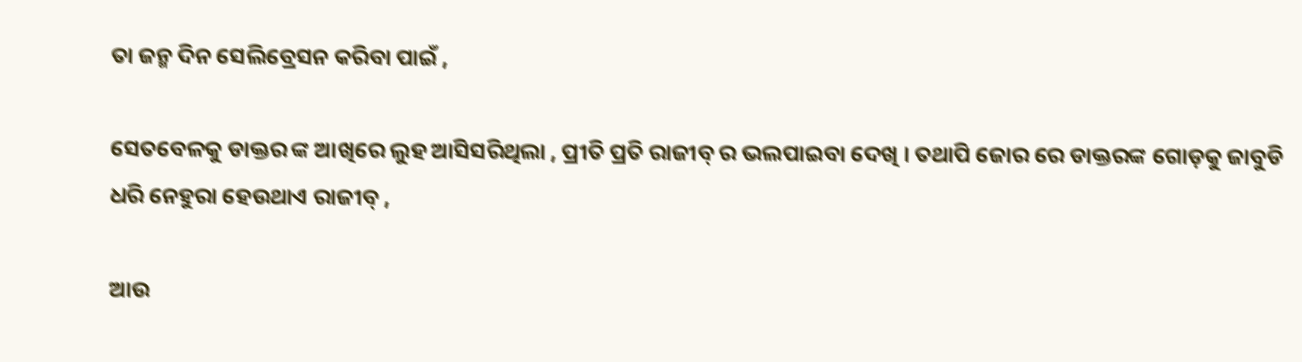ତା ଜନ୍ମ ଦିନ ସେଲିବ୍ରେସନ କରିବା ପାଇଁ ,

ସେତବେଳକୁ ଡାକ୍ତର ଙ୍କ ଆଖିରେ ଲୁହ ଆସିସରିଥିଲା , ପ୍ରୀତି ପ୍ରତି ରାଜୀବ୍ ର ଭଲପାଇବା ଦେଖି । ତଥାପି ଜୋର ରେ ଡାକ୍ତରଙ୍କ ଗୋଡ଼କୁ ଜାବୁଡି ଧରି ନେହୁରା ହେଉଥାଏ ରାଜୀବ୍ ,

ଆଉ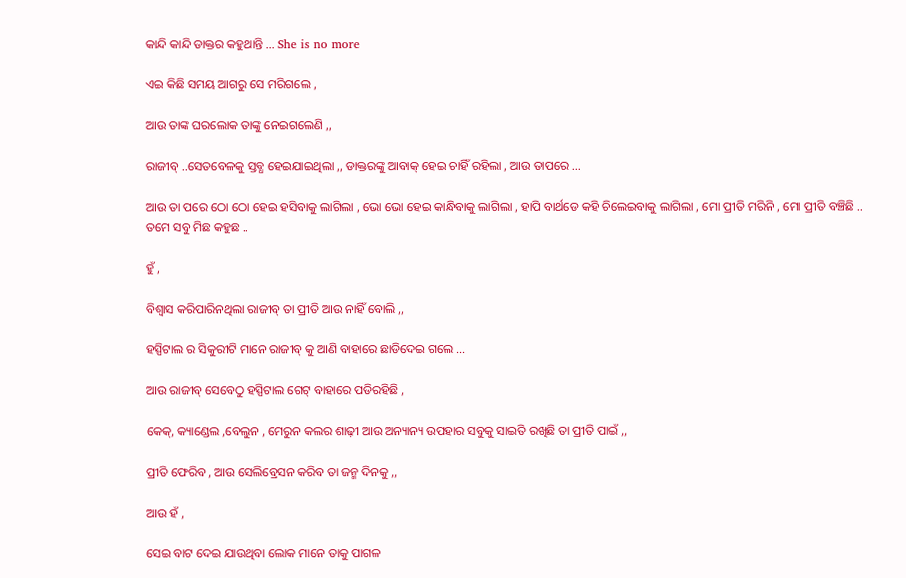କାନ୍ଦି କାନ୍ଦି ଡାକ୍ତର କହୁଥାନ୍ତି ... She is no more

ଏଇ କିଛି ସମୟ ଆଗରୁ ସେ ମରିଗଲେ ,

ଆଉ ତାଙ୍କ ଘରଲୋକ ତାଙ୍କୁ ନେଇଗଲେଣି ,,

ରାଜୀବ୍ ..ସେତବେଳକୁ ସ୍ତବ୍ଧ ହେଇଯାଇଥିଲା ,, ଡାକ୍ତରଙ୍କୁ ଆବାକ୍ ହେଇ ଚାହିଁ ରହିଲା , ଆଉ ତାପରେ ...

ଆଉ ତା ପରେ ଠୋ ଠୋ ହେଇ ହସିବାକୁ ଲାଗିଲା , ଭୋ ଭୋ ହେଇ କାନ୍ଧିବାକୁ ଲାଗିଲା , ହାପି ବାର୍ଥଡେ କହି ଚିଲେଇବାକୁ ଲାଗିଲା , ମୋ ପ୍ରୀତି ମରିନି , ମୋ ପ୍ରୀତି ବଞ୍ଚିଛି .. ତମେ ସବୁ ମିଛ କହୁଛ ..

ହୁଁ ,

ବିଶ୍ୱାସ କରିପାରିନଥିଲା ରାଜୀବ୍ ତା ପ୍ରୀତି ଆଉ ନାହିଁ ବୋଲି ,,

ହସ୍ପିଟାଲ ର ସିକୁରୀଟି ମାନେ ରାଜୀବ୍ କୁ ଆଣି ବାହାରେ ଛାଡିଦେଇ ଗଲେ ...

ଆଉ ରାଜୀବ୍ ସେବେଠୁ ହସ୍ପିଟାଲ ଗେଟ୍ ବାହାରେ ପଡିରହିଛି ,

କେକ୍, କ୍ୟାଣ୍ଡେଲ ,ବେଲୁନ , ମେରୁନ କଲର ଶାଢ଼ୀ ଆଉ ଅନ୍ୟାନ୍ୟ ଉପହାର ସବୁକୁ ସାଇତି ରଖିଛି ତା ପ୍ରୀତି ପାଇଁ ,,

ପ୍ରୀତି ଫେରିବ , ଆଉ ସେଲିବ୍ରେସନ କରିବ ତା ଜନ୍ମ ଦିନକୁ ,,

ଆଉ ହଁ ,

ସେଇ ବାଟ ଦେଇ ଯାଉଥିବା ଲୋକ ମାନେ ତାକୁ ପାଗଳ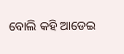ବୋଲି କହି ଆଡେଇ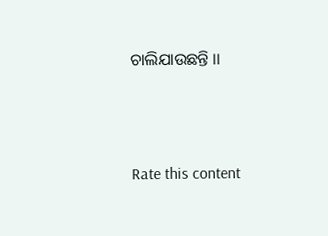ଚାଲିଯାଉଛନ୍ତି ।।




Rate this content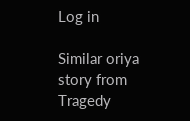Log in

Similar oriya story from Tragedy